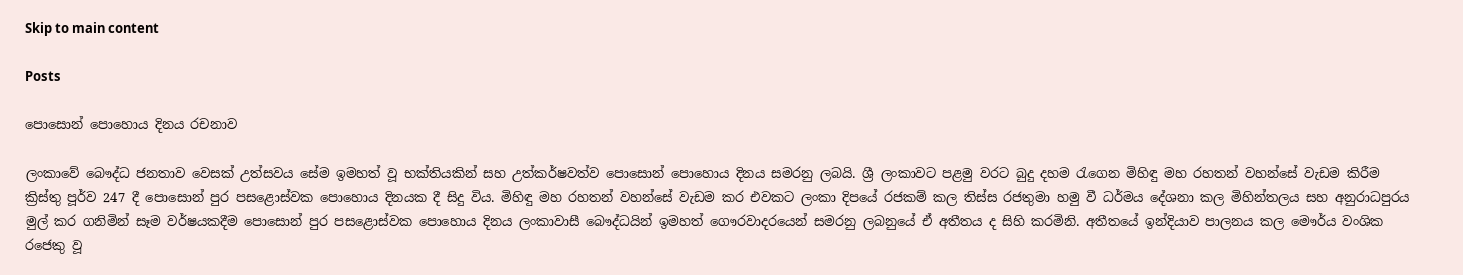Skip to main content

Posts

පොසොන් පොහොය දිනය රචනාව

ලංකාවේ බෞද්ධ ජනතාව වෙසක් උත්සවය සේම ඉමහත් වූ භක්තියකින් සහ උත්කර්ෂවත්ව පොසොන් පොහොය දිනය සමරනු ලබයි. ශ්‍රී ලංකාවට පළමු වරට බුදු දහම රැගෙන මිහිඳු මහ රහතන් වහන්සේ වැඩම කිරීම ක්‍රිස්තු පූර්ව 247 දී පොසොන් පුර පසළොස්වක පොහොය දිනයක දී සිදු විය. මිහිඳු මහ රහතන් වහන්සේ වැඩම කර එවකට ලංකා දිපයේ රජකම් කල තිස්ස රජතුමා හමු වී ධර්මය දේශනා කල මිහින්තලය සහ අනුරාධපුරය මුල් කර ගනිමින් සෑම වර්ෂයකදීම පොසොන් පුර පසළොස්වක පොහොය දිනය ලංකාවාසී බෞද්ධයින් ඉමහත් ගෞරවාදරයෙන් සමරනු ලබනුයේ ඒ අතීතය ද සිහි කරමිනි. අතීතයේ ඉන්දියාව පාලනය කල මෞර්ය වංශික රජෙකු වූ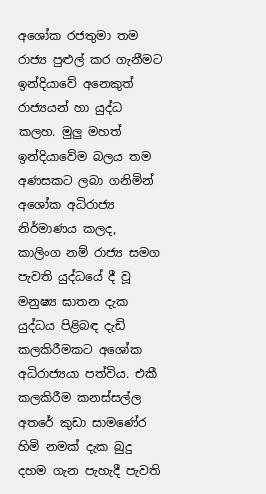අශෝක රජතුමා තම රාජ්‍ය පුළුල් කර ගැනීමට ඉන්දියාවේ අනෙකුත් රාජ්‍යයන් හා යුද්ධ කලහ. මුලු මහත් ඉන්දියාවේම බලය තම අණසකට ලබා ගනිමින් අශෝක අධිරාජ්‍ය නිර්මාණය කලද, කාලිංග නම් රාජ්‍ය සමග පැවති යුද්ධයේ දී වූ මනුෂ්‍ය ඝාතන දැක යුද්ධය පිළිබඳ දැඩි කලකිරීමකට අශෝක අධිරාජ්‍යයා පත්විය. එකී කලකිරීම කනස්සල්ල අතරේ කුඩා සාමණේර හිමි නමක් දැක බුදු දහම ගැන පැහැදී පැවති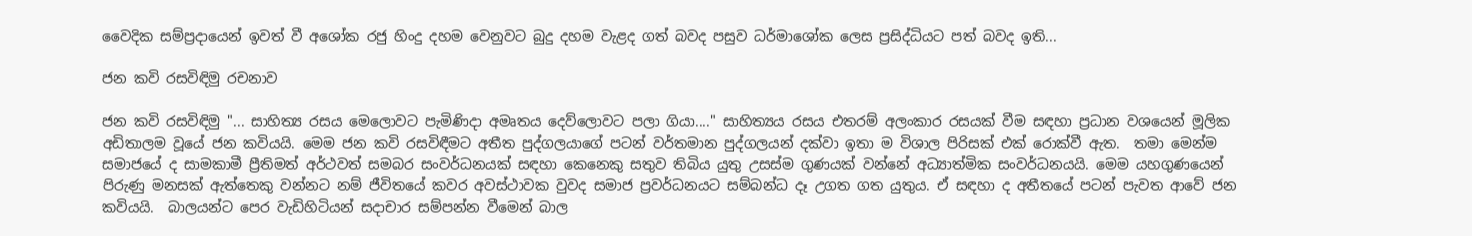වෛදික සම්ප්‍රදායෙන් ඉවත් වී අශෝක රජු හිංදු දහම වෙනුවට බුදු දහම වැළද ගත් බවද පසුව ධර්මාශෝක ලෙස ප්‍රසිද්ධියට පත් බවද ඉති...

ජන කවි රසවිඳිමු රචනාව

ජන කවි රසවිඳිමු "... සාහිත්‍ය රසය මෙලොවට පැමිණිදා අමෘතය දෙව්ලොවට පලා ගියා...." සාහිත්‍යය රසය එතරම් අලංකාර රසයක් වීම සඳහා ප්‍රධාන වශයෙන් මූලික අඩිතාලම වූයේ ජන කවියයි. මෙම ජන කවි රසවිඳීමට අතීත පුද්ගලයාගේ පටන් වර්තමාන පුද්ගලයන් දක්වා ඉතා ම විශාල පිරිසක් එක් රොක්වී ඇත.  තමා මෙන්ම සමාජයේ ද සාමකාමී ප්‍රීතිමත් අර්ථවත් සමබර සංවර්ධනයක් සඳහා කෙනෙකු සතුව තිබිය යුතු උසස්ම ගුණයක් වන්නේ අධ්‍යාත්මික සංවර්ධනයයි. මෙම යහගුණයෙන් පිරුණු මනසක් ඇත්තෙකු වන්නට නම් ජීවිතයේ කවර අවස්ථාවක වුවද සමාජ ප්‍රවර්ධනයට සම්බන්ධ දෑ උගත ගත යුතුය. ඒ සඳහා ද අතීතයේ පටන් පැවත ආවේ ජන කවියයි.  බාලයන්ට පෙර වැඩිහිටියන් සදාචාර සම්පන්න වීමෙන් බාල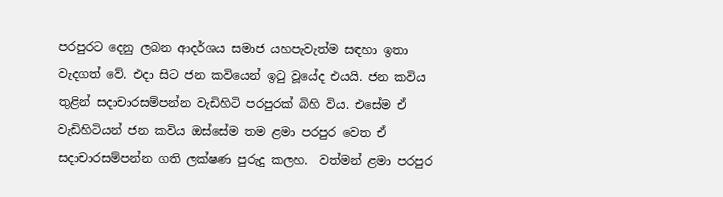පරපුරට දෙනු ලබන ආදර්ශය සමාජ යහපැවැත්ම සඳහා ඉතා වැදගත් වේ. එදා සිට ජන කවියෙන් ඉටු වූයේද එයයි. ජන කවිය තුළින් සදාචාරසම්පන්න වැඩිහිටි පරපුරක් බිහි විය. එසේම ඒ වැඩිහිටියන් ජන කවිය ඔස්සේම තම ළමා පරපුර වෙත ඒ සදාචාරසම්පන්න ගති ලක්ෂණ පුරුදු කලහ.  වත්මන් ළමා පරපුර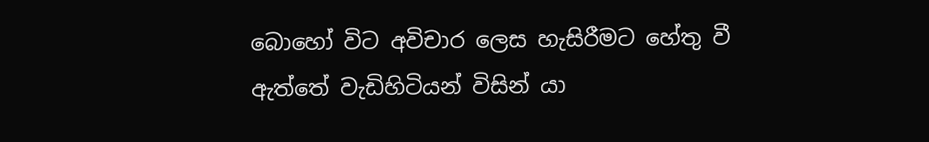බොහෝ විට අවිචාර ලෙස හැසිරීමට හේතු වී ඇත්තේ වැඩිහිටියන් විසින් යා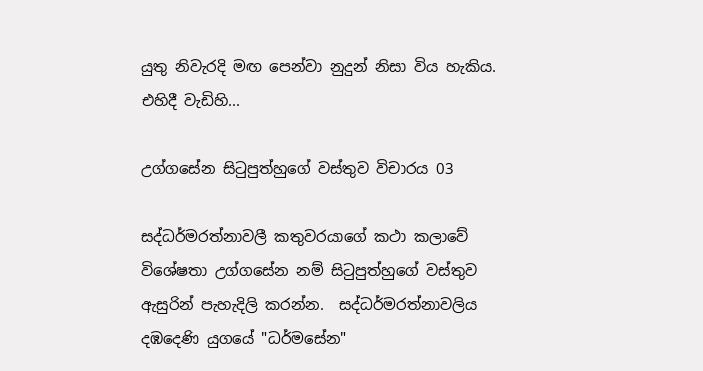යුතු නිවැරදි මඟ පෙන්වා නුදුන් නිසා විය හැකිය. එහිදී වැඩිහි...

උග්ගසේන සිටුපුත්හුගේ වස්තුව විචාරය 03

සද්ධර්මරත්නාවලී කතුවරයාගේ කථා කලාවේ විශේෂතා උග්ගසේන නම් සිටුපුත්හුගේ වස්තුව ඇසුරින් පැහැදිලි කරන්න.  සද්ධර්මරත්නාවලිය දඹදෙණි යුගයේ "ධර්මසේන"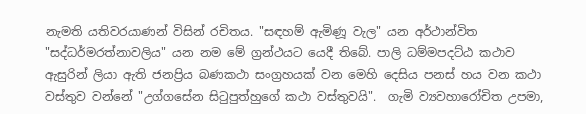නැමති යතිවරයාණන් විසින් රචිතය. "සඳහම් ඇමිණූ වැල" යන අර්ථාන්විත "සද්ධර්මරත්නාවලිය" යන නම මේ ග්‍රන්ථයට යෙදී තිබේ. පාලි ධම්මපදට්ඨ කථාව ඇසුරින් ලියා ඇති ජනප්‍රිය බණකථා සංග්‍රහයක් වන මෙහි දෙසිය පනස් හය වන කථා වස්තුව වන්නේ "උග්ගසේන සිටුපුත්හුගේ කථා වස්තුවයි".  ගැමි ව්‍යවහාරෝචිත උපමා,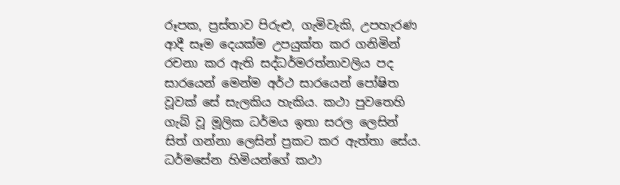රූපක, ප්‍රස්තාව පිරුළු, ගැමිවැකි, උපහැරණ ආදී සෑම දෙයක්ම උපයුක්ත කර ගනිමින් රචනා කර ඇති සද්ධර්මරත්නාවලිය පද සාරයෙන් මෙන්ම අර්ථ සාරයෙන් පෝෂිත වූවක් සේ සැලකිය හැකිය. කථා පුවතෙහි ගැබ් වූ මූලික ධර්මය ඉතා සරල ලෙසින් සිත් ගන්නා ලෙසින් ප්‍රකට කර ඇත්තා සේය. ධර්මසේන හිමියන්ගේ කථා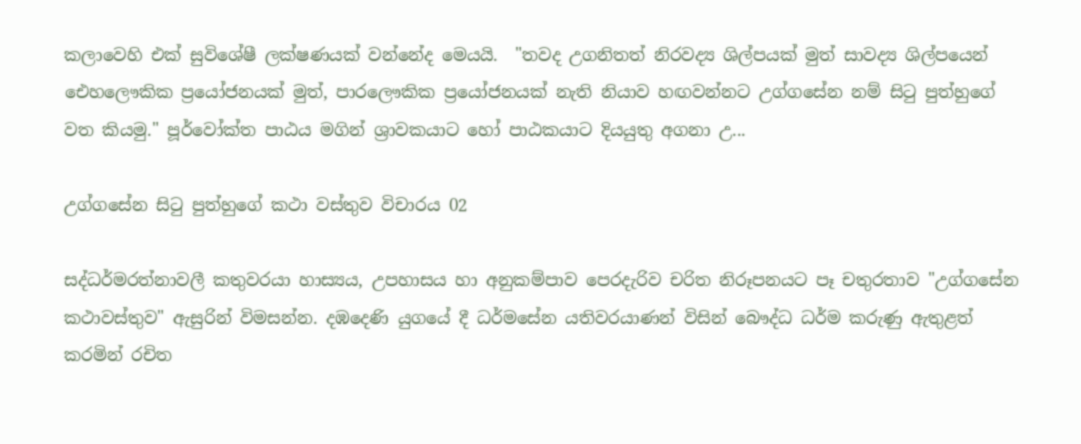කලාවෙහි එක් සුවිශේෂී ලක්ෂණයක් වන්නේද මෙයයි.  "තවද උගනිතත් නිරවද්‍ය ශිල්පයක් මුත් සාවද්‍ය ශිල්පයෙන් ඓහලෞකික ප්‍රයෝජනයක් මුත්, පාරලෞකික ප්‍රයෝජනයක් නැති නියාව හඟවන්නට උග්ගසේන නම් සිටු පුත්හුගේ වත කියමු." පූර්වෝක්ත පාඨය මගින් ශ්‍රාවකයාට හෝ පාඨකයාට දියයුතු අගනා උ...

උග්ගසේන සිටු පුත්හුගේ කථා වස්තුව විචාරය 02

සද්ධර්මරත්නාවලී කතුවරයා හාස්‍යය, උපහාසය හා අනුකම්පාව පෙරදැරිව චරිත නිරූපනයට පෑ චතුරතාව "උග්ගසේන කථාවස්තුව" ඇසුරින් විමසන්න. දඹදෙණි යුගයේ දී ධර්මසේන යතිවරයාණන් විසින් බෞද්ධ ධර්ම කරුණු ඇතුළත් කරමින් රචිත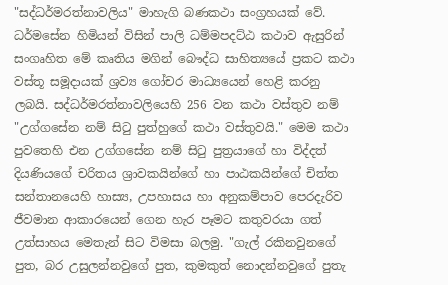"සද්ධර්මරත්නාවලිය" මාහැගි බණකථා සංග්‍රහයක් වේ. ධර්මසේන හිමියන් විසින් පාලි ධම්මපදට්ඨ කථාව ඇසුරින් සංගෘහිත මේ කෘතිය මගින් බෞද්ධ සාහිත්‍යයේ ප්‍රකට කථා වස්තූ සමූදායක් ශ්‍රව්‍ය ගෝචර මාධ්‍යයෙන් හෙළි කරනු ලබයි. සද්ධර්මරත්නාවලියෙහි 256 වන කථා වස්තුව නම් "උග්ගසේන නම් සිටු පුත්හුගේ කථා වස්තුවයි." මෙම කථා පුවතෙහි එන උග්ගසේන නම් සිටු පුත්‍රයාගේ හා විද්දත් දියණියගේ චරිතය ශ්‍රාවකයින්ගේ හා පාඨකයින්ගේ චිත්ත සන්තානයෙහි හාස්‍ය, උපහාසය හා අනුකම්පාව පෙරදැරිව ජීවමාන ආකාරයෙන් ගෙන හැර පෑමට කතුවරයා ගත් උත්සාහය මෙතැන් සිට විමසා බලමු. "ගැල් රකිනවුනගේ පුත, බර උසුලන්නවුගේ පුත, කුමකුත් නොදන්නවුගේ පුතැ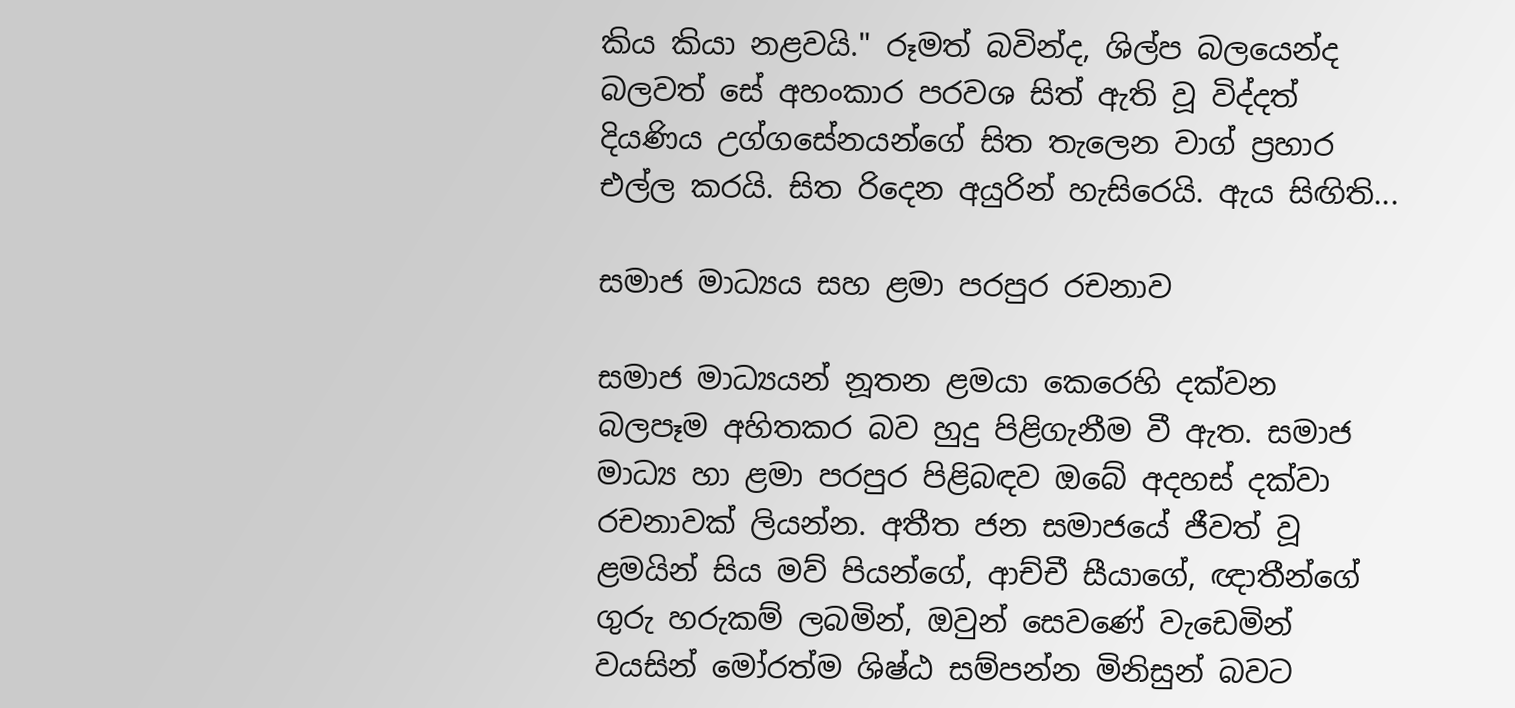කිය කියා නළවයි." රූමත් බවින්ද, ශිල්ප බලයෙන්ද බලවත් සේ අහංකාර පරවශ සිත් ඇති වූ විද්දත් දියණිය උග්ගසේනයන්ගේ සිත තැලෙන වාග් ප්‍රහාර එල්ල කරයි. සිත රිදෙන අයුරින් හැසිරෙයි. ඇය සිඟිති...

සමාජ මාධ්‍යය සහ ළමා පරපුර රචනාව

සමාජ මාධ්‍යයන් නූතන ළමයා කෙරෙහි දක්වන බලපෑම අහිතකර බව හුදු පිළිගැනීම වී ඇත. සමාජ මාධ්‍ය හා ළමා පරපුර පිළිබඳව ඔබේ අදහස් දක්වා රචනාවක් ලියන්න. අතීත ජන සමාජයේ ජීවත් වූ ළමයින් සිය මව් පියන්ගේ, ආච්චී සීයාගේ, ඥාතීන්ගේ ගුරු හරුකම් ලබමින්, ඔවුන් සෙවණේ වැඩෙමින් වයසින් මෝරත්ම ශිෂ්ඨ සම්පන්න මිනිසුන් බවට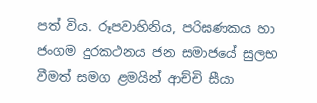පත් විය. රූපවාහිනිය, පරිඝණකය හා ජංගම දුරකථනය ජන සමාජයේ සුලභ වීමත් සමග ළමයින් ආච්චි සීයා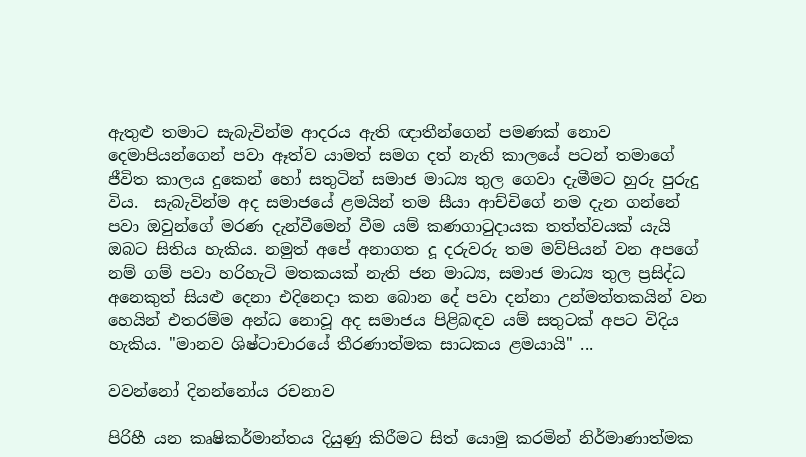ඇතුළු තමාට සැබැවින්ම ආදරය ඇති ඥාතීන්ගෙන් පමණක් නොව දෙමාපියන්ගෙන් පවා ඈත්ව යාමත් සමග දත් නැති කාලයේ පටන් තමාගේ ජීවිත කාලය දුකෙන් හෝ සතුටින් සමාජ මාධ්‍ය තුල ගෙවා දැමීමට හුරු පුරුදු විය.  සැබැවින්ම අද සමාජයේ ළමයින් තම සීයා ආච්චිගේ නම දැන ගන්නේ පවා ඔවුන්ගේ මරණ දැන්වීමෙන් වීම යම් කණගාටුදායක තත්ත්වයක් යැයි ඔබට සිතිය හැකිය. නමුත් අපේ අනාගත දූ දරුවරු තම මව්පියන් වන අපගේ නම් ගම් පවා හරිහැටි මතකයක් නැති ජන මාධ්‍ය, සමාජ මාධ්‍ය තුල ප්‍රසිද්ධ අනෙකුත් සියළු දෙනා එදිනෙදා කන බොන දේ පවා දන්නා උන්මත්තකයින් වන හෙයින් එතරම්ම අන්ධ නොවූ අද සමාජය පිළිබඳව යම් සතුටක් අපට විදිය හැකිය. "මානව ශිෂ්ටාචාරයේ තීරණාත්මක සාධකය ළමයායි" ...

වවන්නෝ දිනන්නෝය රචනාව

පිරිහී යන කෘෂිකර්මාන්තය දියුණු කිරීමට සිත් යොමු කරමින් නිර්මාණාත්මක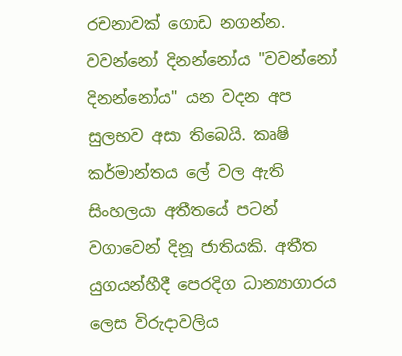රචනාවක් ගොඩ නගන්න. වවන්නෝ දිනන්නෝය "වවන්නෝ දිනන්නෝය" යන වදන අප සුලභව අසා තිබෙයි. කෘෂි කර්මාන්තය ලේ වල ඇති සිංහලයා අතීතයේ පටන් වගාවෙන් දිනූ ජාතියකි. අතීත යුගයන්හීදී පෙරදිග ධාන්‍යාගාරය ලෙස විරුදාවලිය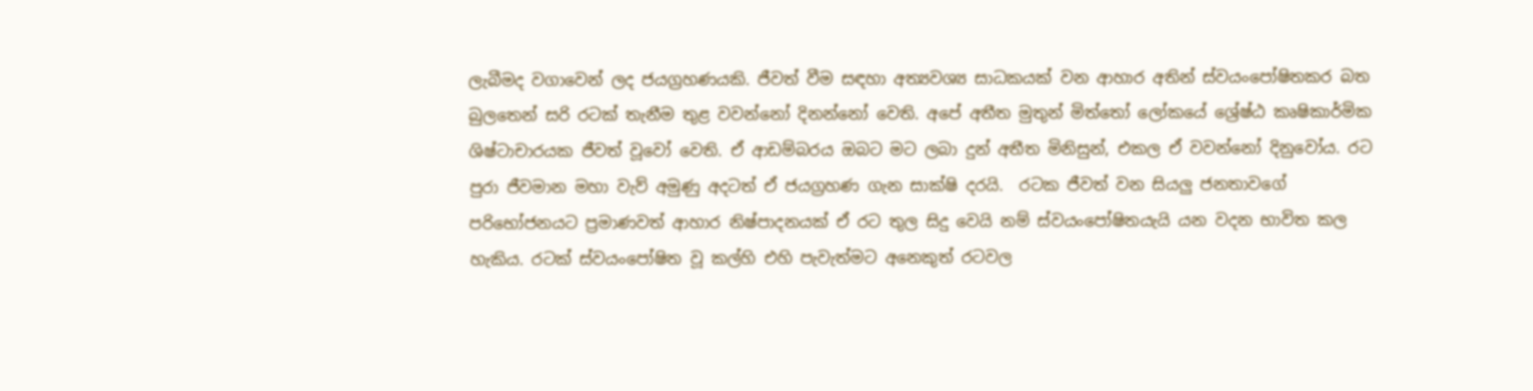ලැබීමද වගාවෙන් ලද ජයග්‍රහණයකි. ජීවත් වීම සඳහා අත්‍යවශ්‍ය සාධකයක් වන ආහාර අතින් ස්වයංපෝෂිතකර බත බුලතෙන් සරි රටක් තැනීම තුළ වවන්නෝ දිනන්නෝ වෙති. අපේ අතීත මුතුන් මිත්තෝ ලෝකයේ ශ්‍රේෂ්ඨ කෘෂිකාර්මික ශිෂ්ටාචාරයක ජීවත් වූවෝ වෙති. ඒ ආඩම්බරය ඔබට මට ලබා දුන් අතීත මිනිසුන්, එකල ඒ වවන්නෝ දිනුවෝය. රට පුරා ජීවමාන මහා වැව් අමුණු අදටත් ඒ ජයග්‍රහණ ගැන සාක්ෂි දරයි.  රටක ජීවත් වන සියලු ජනතාවගේ පරිභෝජනයට ප්‍රමාණවත් ආහාර නිෂ්පාදනයක් ඒ රට තුල සිදු වෙයි නම් ස්වයංපෝෂිතයැයි යන වදන භාවිත කල හැකිය. රටක් ස්වයංපෝෂිත වූ කල්හි එහි පැවැත්මට අනෙකුත් රටවල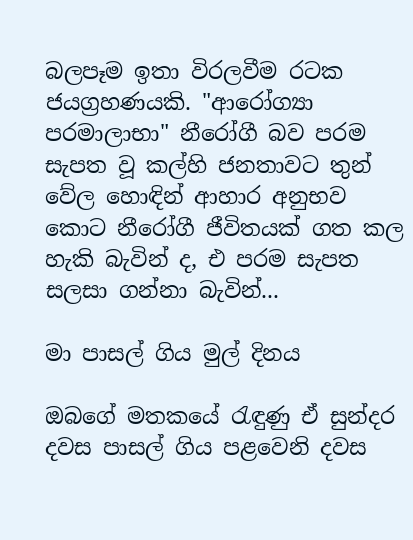බලපෑම ඉතා විරලවීම රටක ජයග්‍රහණයකි. "ආරෝග්‍යා පරමාලාභා" නීරෝගී බව පරම සැපත වූ කල්හි ජනතාවට තුන් වේල හොඳින් ආහාර අනුභව කොට නීරෝගී ජීවිතයක් ගත කල හැකි බැවින් ද, එ පරම සැපත සලසා ගන්නා බැවින්...

මා පාසල් ගිය මුල් දිනය

ඔබගේ මතකයේ රැඳුණු ඒ සුන්දර දවස පාසල් ගිය පළවෙනි දවස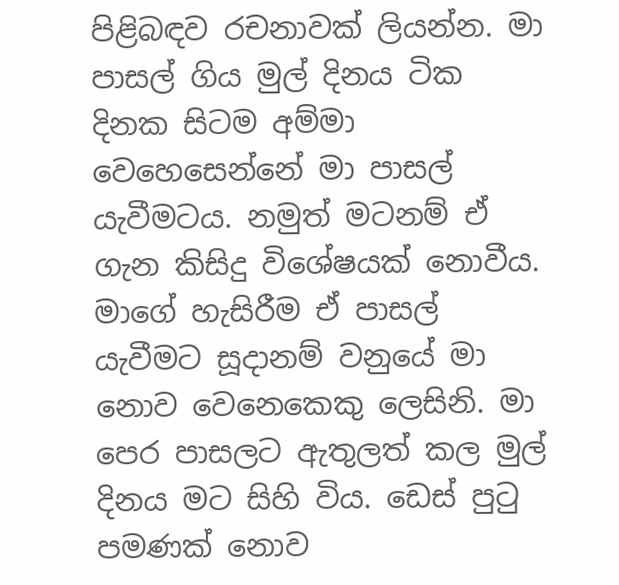පිළිබඳව රචනාවක් ලියන්න. මා පාසල් ගිය මුල් දිනය ටික දිනක සිටම අම්මා වෙහෙසෙන්නේ මා පාසල් යැවීමටය. නමුත් මටනම් ඒ ගැන කිසිදු විශේෂයක් නොවීය. මාගේ හැසිරීම ඒ පාසල් යැවීමට සූදානම් වනුයේ මා නොව වෙනෙකෙකු ලෙසිනි. මා පෙර පාසලට ඇතුලත් කල මුල් දිනය මට සිහි විය. ඩෙස් පුටු පමණක් නොව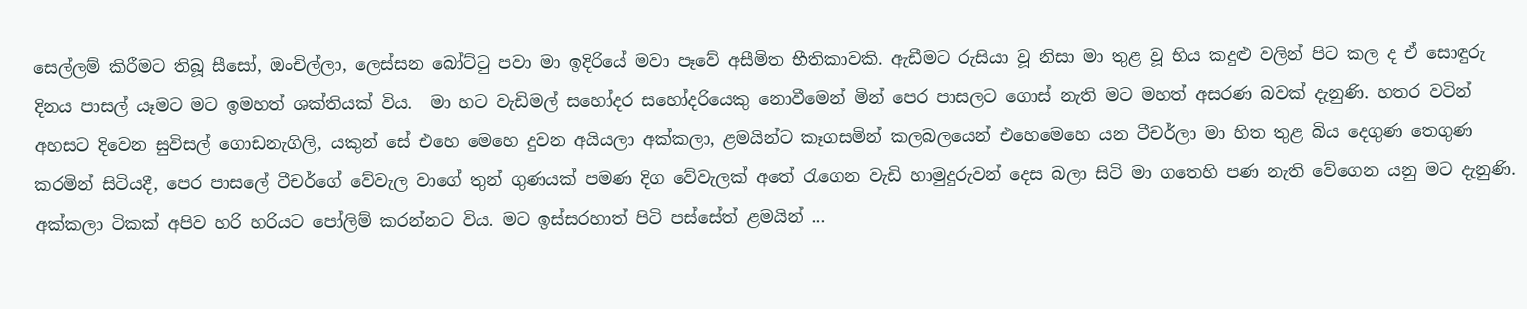සෙල්ලම් කිරීමට තිබූ සීසෝ, ඔංචිල්ලා, ලෙස්සන බෝට්ටු පවා මා ඉදිරියේ මවා පෑවේ අසීමිත භීතිකාවකි. ඇඩීමට රුසියා වූ නිසා මා තුළ වූ භිය කදුළු වලින් පිට කල ද ඒ සොඳුරු දිනය පාසල් යෑමට මට ඉමහත් ශක්තියක් විය.  මා හට වැඩිමල් සහෝදර සහෝදරියෙකු නොවීමෙන් මින් පෙර පාසලට ගොස් නැති මට මහත් අසරණ බවක් දැනුණි. හතර වටින් අහසට දිවෙන සුවිසල් ගොඩනැගිලි, යකුන් සේ එහෙ මෙහෙ දුවන අයියලා අක්කලා, ළමයින්ට කෑගසමින් කලබලයෙන් එහෙමෙහෙ යන ටීචර්ලා මා හිත තුළ බිය දෙගුණ තෙගුණ කරමින් සිටියදී, පෙර පාසලේ ටීචර්ගේ වේවැල වාගේ තුන් ගුණයක් පමණ දිග වේවැලක් අතේ රැගෙන වැඩි හාමුදුරුවන් දෙස බලා සිටි මා ගතෙහි පණ නැති වේගෙන යනු මට දැනුණි.  අක්කලා ටිකක් අපිව හරි හරියට පෝලිම් කරන්නට විය. මට ඉස්සරහාත් පිටි පස්සේත් ළමයින් ...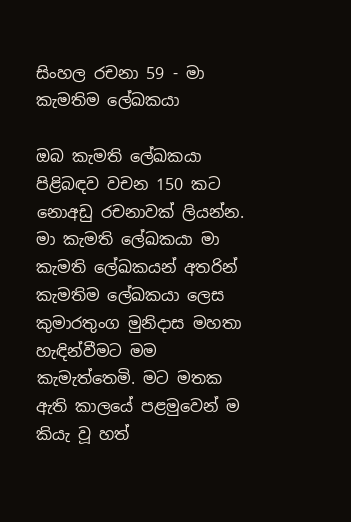සිංහල රචනා 59 - මා කැමතිම ලේඛකයා

ඔබ කැමති ලේඛකයා පිළිබඳව වචන 150 කට නොඅඩු රචනාවක් ලියන්න. මා කැමති ලේඛකයා මා කැමති ලේඛකයන් අතරින් කැමතිම ලේඛකයා ලෙස කුමාරතුංග මුනිදාස මහතා හැඳින්වීමට මම කැමැත්තෙමි. මට මතක ඇති කාලයේ පළමුවෙන් ම කියැ වූ හත්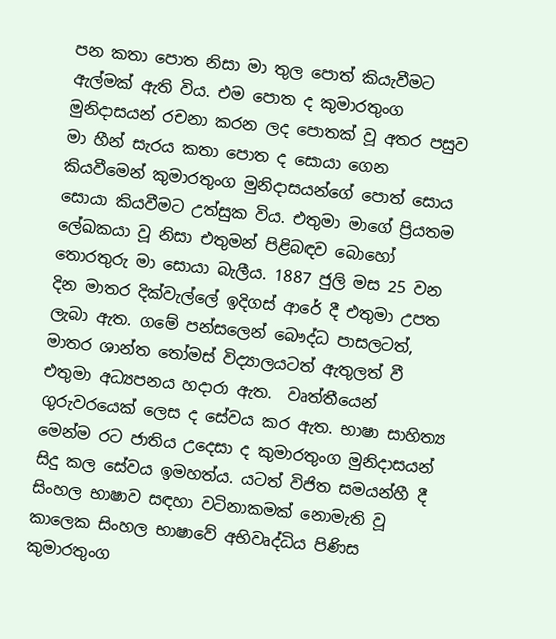පන කතා පොත නිසා මා තුල පොත් කියැවීමට ඇල්මක් ඇති විය. එම පොත ද කුමාරතුංග මුනිදාසයන් රචනා කරන ලද පොතක් වූ අතර පසුව මා හීන් සැරය කතා පොත ද සොයා ගෙන කියවීමෙන් කුමාරතුංග මුනිදාසයන්ගේ පොත් සොය සොයා කියවීමට උත්සුක විය. එතුමා මාගේ ප්‍රියතම ලේඛකයා වූ නිසා එතුමන් පිළිබඳව බොහෝ තොරතුරු මා සොයා බැලීය. 1887 ජුලි මස 25 වන දින මාතර දික්වැල්ලේ ඉදිගස් ආරේ දී එතුමා උපත ලැබා ඇත. ගමේ පන්සලෙන් බෞද්ධ පාසලටත්, මාතර ශාන්ත තෝමස් විද්‍යාලයටත් ඇතුලත් වී එතුමා අධ්‍යපනය හදාරා ඇත.  වෘත්තීයෙන් ගුරුවරයෙක් ලෙස ද සේවය කර ඇත. භාෂා සාහිත්‍ය මෙන්ම රට ජාතිය උදෙසා ද කුමාරතුංග මුනිදාසයන් සිදු කල සේවය ඉමහත්ය. යටත් විජිත සමයන්හී දී සිංහල භාෂාව සඳහා වටිනාකමක් නොමැති වූ කාලෙක සිංහල භාෂාවේ අභිවෘද්ධිය පිණිස කුමාරතුංග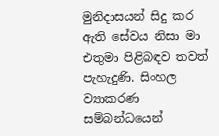මුනිදාසයන් සිදු කර ඇති සේවය නිසා මා එතුමා පිළිබඳව තවත් පැහැදුණි. සිංහල ව්‍යාකරණ සම්බන්ධයෙන්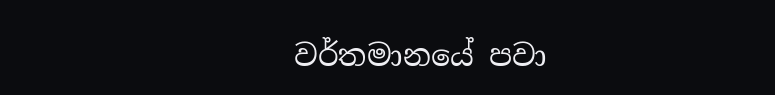වර්තමානයේ පවා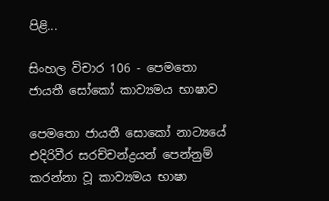පිළි...

සිංහල විචාර 106 - පෙමතො ජායතී සෝකෝ කාව්‍යමය භාෂාව

පෙමතො ජායතී සොකෝ නාට්‍යයේ එදිරිවීර සරච්චන්ද්‍රයන් පෙන්නුම් කරන්නා වූ කාව්‍යමය භාෂා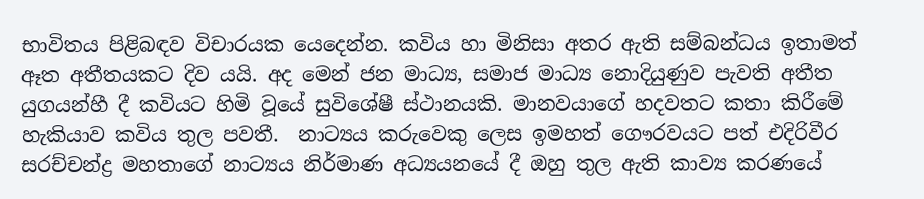භාවිතය පිළිබඳව විචාරයක යෙදෙන්න. කවිය හා මිනිසා අතර ඇති සම්බන්ධය ඉතාමත් ඈත අතීතයකට දිව යයි. අද මෙන් ජන මාධ්‍ය, සමාජ මාධ්‍ය නොදියුණුව පැවති අතීත යුගයන්හී දී කවියට හිමි වූයේ සුවිශේෂී ස්ථානයකි. මානවයාගේ හදවතට කතා කිරීමේ හැකියාව කවිය තුල පවතී.  නාට්‍යය කරුවෙකු ලෙස ඉමහත් ගෞරවයට පත් එදිරිවීර සරච්චන්ද්‍ර මහතාගේ නාට්‍යය නිර්මාණ අධ්‍යයනයේ දී ඔහු තුල ඇති කාව්‍ය කරණයේ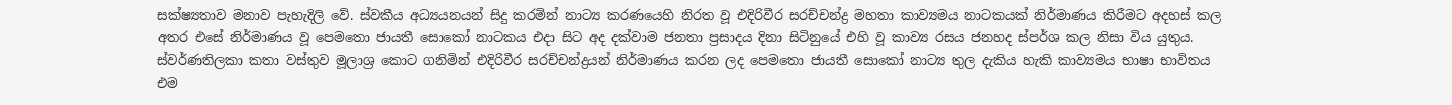සක්ෂ්‍යතාව මනාව පැහැදිලි වේ. ස්වකීය අධ්‍යයනයන් සිදු කරමින් නාට්‍ය කරණයෙහි නිරත වූ එදිරිවීර සරච්චන්ද්‍ර මහතා කාව්‍යමය නාටකයක් නිර්මාණය කිරීමට අදහස් කල අතර එසේ නිර්මාණය වූ පෙමතො ජායතී සොකෝ නාටකය එදා සිට අද දක්වාම ජනතා ප්‍රසාදය දිනා සිටිනුයේ එහි වූ කාව්‍ය රසය ජනහද ස්පර්ශ කල නිසා විය යුතුය.  ස්වර්ණතිලකා කතා වස්තුව මූලාශ්‍ර කොට ගනිමින් එදිරිවීර සරච්චන්ද්‍රයන් නිර්මාණය කරන ලද පෙමතො ජායතී සොකෝ නාට්‍ය තුල දැකිය හැකි කාව්‍යමය භාෂා භාවිතය එම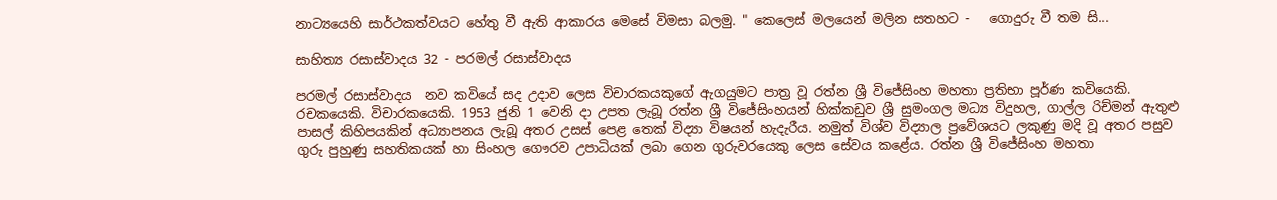නාට්‍යයෙහි සාර්ථකත්වයට හේතු වී ඇති ආකාරය මෙසේ විමසා බලමු. " කෙලෙස් මලයෙන් මලින සතහට -   ගොදුරු වී තම සි...

සාහිත්‍ය රසාස්වාදය 32 - පරමල් රසාස්වාදය

පරමල් රසාස්වාදය  නව කවියේ සද උදාව ලෙස විචාරකයකුගේ ඇගයුමට පාත්‍ර වූ රත්න ශ්‍රී විජේසිංහ මහතා ප්‍රතිභා පූර්ණ කවියෙකි. රචකයෙකි. විචාරකයෙකි. 1953 ජුනි 1 වෙනි දා උපත ලැබූ රත්න ශ්‍රී විජේසිංහයන් හික්කඩුව ශ්‍රී සුමංගල මධ්‍ය විදුහල, ගාල්ල රිච්මන් ඇතුළු පාසල් කිහිපයකින් අධ්‍යාපනය ලැබූ අතර උසස් පෙළ තෙක් විද්‍යා විෂයන් හැදැරීය. නමුත් විශ්ව විද්‍යාල ප්‍රවේශයට ලකුණු මදි වූ අතර පසුව ගුරු පුහුණු සහතිකයක් හා සිංහල ගෞරව උපාධියක් ලබා ගෙන ගුරුවරයෙකු ලෙස සේවය කළේය. රත්න ශ්‍රී විජේසිංහ මහතා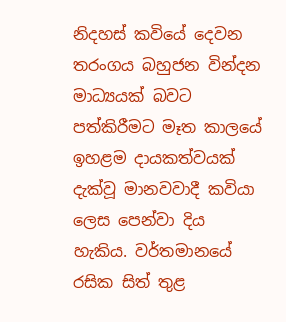නිදහස් කවියේ දෙවන තරංගය බහුජන වින්දන මාධ්‍යයක් බවට පත්කිරීමට මෑත කාලයේ ඉහළම දායකත්වයක් දැක්වූ මානවවාදී කවියා ලෙස පෙන්වා දිය හැකිය. වර්තමානයේ රසික සිත් තුළ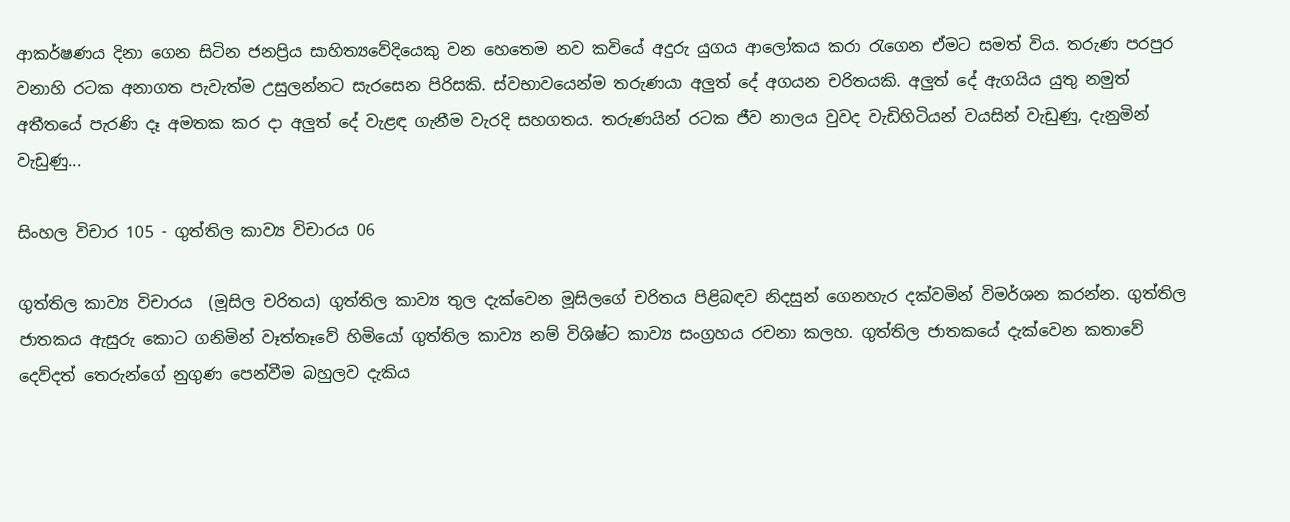ආකර්ෂණය දිනා ගෙන සිටින ජනප්‍රිය සාහිත්‍යවේදියෙකු වන හෙතෙම නව කවියේ අදුරු යුගය ආලෝකය කරා රැගෙන ඒමට සමත් විය. තරුණ පරපුර වනාහි රටක අනාගත පැවැත්ම උසුලන්නට සැරසෙන පිරිසකි. ස්වභාවයෙන්ම තරුණයා අලුත් දේ අගයන චරිතයකි. අලුත් දේ ඇගයිය යුතු නමුත් අතීතයේ පැරණි දෑ අමතක කර දා අලුත් දේ වැළඳ ගැනීම වැරදි සහගතය. තරුණයින් රටක ජීව නාලය වුවද වැඩිහිටියන් වයසින් වැඩුණු, දැනුමින් වැඩුණු...

සිංහල විචාර 105 - ගුත්තිල කාව්‍ය විචාරය 06

ගුත්තිල කාව්‍ය විචාරය  (මූසිල චරිතය) ගුත්තිල කාව්‍ය තුල දැක්වෙන මූසිලගේ චරිතය පිළිබඳව නිදසුන් ගෙනහැර දක්වමින් විමර්ශන කරන්න. ගුත්තිල ජාතකය ඇසුරු කොට ගනිමින් වෑත්තෑවේ හිමියෝ ගුත්තිල කාව්‍ය නම් විශිෂ්ට කාව්‍ය සංග්‍රහය රචනා කලහ. ගුත්තිල ජාතකයේ දැක්වෙන කතාවේ දෙව්දත් තෙරුන්ගේ නුගුණ පෙන්වීම බහුලව දැකිය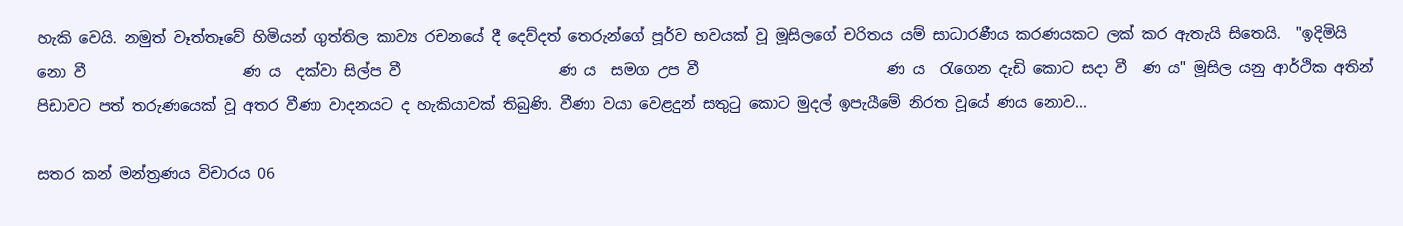හැකි වෙයි. නමුත් වෑත්තෑවේ හිමියන් ගුත්තිල කාව්‍ය රචනයේ දී දෙව්දත් තෙරුන්ගේ පූර්ව භවයක් වූ මූසිලගේ චරිතය යම් සාධාරණීය කරණයකට ලක් කර ඇතැයි සිතෙයි.  "ඉදිමියි නො වී                     ණ ය  දක්වා සිල්ප වී                     ණ ය  සමග උප වී                         ණ ය  රැගෙන දැඩි කොට සදා වී  ණ ය" මූසිල යනු ආර්ථික අතින් පිඩාවට පත් තරුණයෙක් වූ අතර වීණා වාදනයට ද හැකියාවක් තිබුණි. වීණා වයා වෙළදුන් සතුටු කොට මුදල් ඉපැයීමේ නිරත වූයේ ණය නොව...

සතර කන් මන්ත්‍රණය විචාරය 06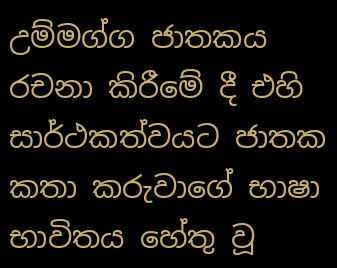උම්මග්ග ජාතකය රචනා කිරීමේ දී එහි සාර්ථකත්වයට ජාතක කතා කරුවාගේ භාෂා භාවිතය හේතු වූ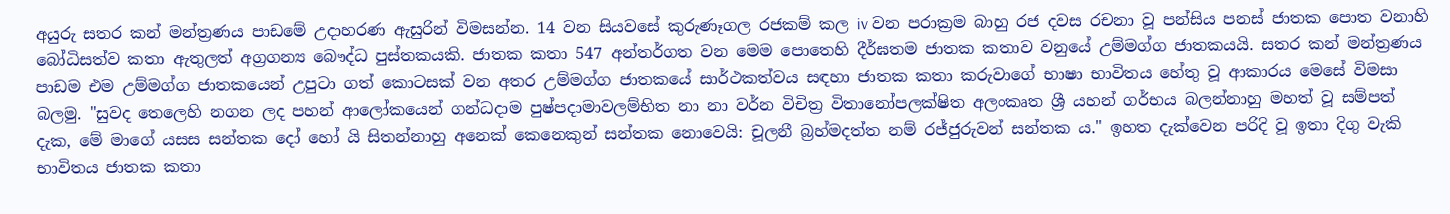අයුරු සතර කන් මන්ත්‍රණය පාඩමේ උදාහරණ ඇසුරින් විමසන්න. 14 වන සියවසේ කුරුණෑගල රජකම් කල iv වන පරාක්‍රම බාහු රජ දවස රචනා වූ පන්සිය පනස් ජාතක පොත වනාහි බෝධිසත්ව කතා ඇතුලත් අග්‍රගන්‍ය බෞද්ධ පුස්තකයකි. ජාතක කතා 547 අන්තර්ගත වන මෙම පොතෙහි දීර්ඝතම ජාතක කතාව වනුයේ උම්මග්ග ජාතකයයි. සතර කන් මන්ත්‍රණය පාඩම එම උම්මග්ග ජාතකයෙන් උපුටා ගත් කොටසක් වන අතර උම්මග්ග ජාතකයේ සාර්ථකත්වය සඳහා ජාතක කතා කරුවාගේ භාෂා භාවිතය හේතු වූ ආකාරය මෙසේ විමසා බලමු. "සුවද තෙලෙහි නගන ලද පහන් ආලෝකයෙන් ගන්ධදාම පුෂ්පදාමාවලම්භිත නා නා වර්න විචිත්‍ර විතානෝපලක්ෂිත අලංකෘත ශ්‍රී යහන් ගර්භය බලන්නාහු මහත් වූ සම්පත් දැක, මේ මාගේ යසස සන්තක දෝ හෝ යි සිතන්නාහු අනෙක් කෙනෙකුන් සන්තක නොවෙයි: චූලනී බ්‍රහ්මදත්ත නම් රජ්ජුරුවන් සන්තක ය." ඉහත දැක්වෙන පරිදි වූ ඉතා දිගු වැකි භාවිතය ජාතක කතා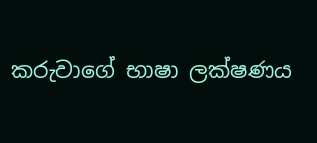කරුවාගේ භාෂා ලක්ෂණය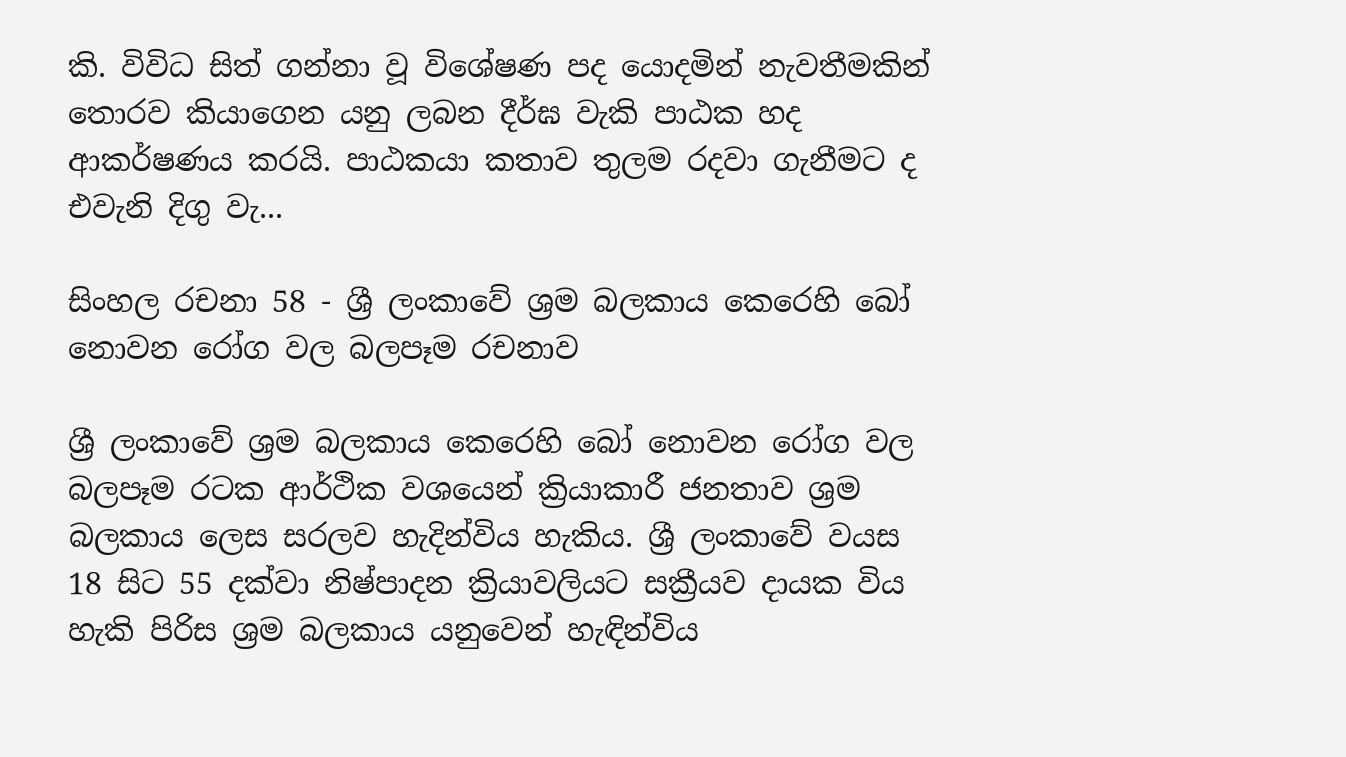කි. විවිධ සිත් ගන්නා වූ විශේෂණ පද යොදමින් නැවතීමකින් තොරව කියාගෙන යනු ලබන දීර්ඝ වැකි පාඨක හද ආකර්ෂණය කරයි. පාඨකයා කතාව තුලම රදවා ගැනීමට ද එවැනි දිගු වැ...

සිංහල රචනා 58 - ශ්‍රී ලංකාවේ ශ්‍රම බලකාය කෙරෙහි බෝ නොවන රෝග වල බලපෑම රචනාව

ශ්‍රී ලංකාවේ ශ්‍රම බලකාය කෙරෙහි බෝ නොවන රෝග වල බලපෑම රටක ආර්ථික වශයෙන් ක්‍රියාකාරී ජනතාව ශ්‍රම බලකාය ලෙස සරලව හැදින්විය හැකිය. ශ්‍රී ලංකාවේ වයස 18 සිට 55 දක්වා නිෂ්පාදන ක්‍රියාවලියට සක්‍රීයව දායක විය හැකි පිරිස ශ්‍රම බලකාය යනුවෙන් හැඳින්විය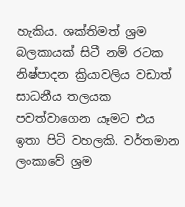හැකිය. ශක්තිමත් ශ්‍රම බලකායක් සිටී නම් රටක නිෂ්පාදන ක්‍රියාවලිය වඩාත් සාධනීය තලයක පවත්වාගෙන යෑමට එය ඉතා පිටි වහලකි. වර්තමාන ලංකාවේ ශ්‍රම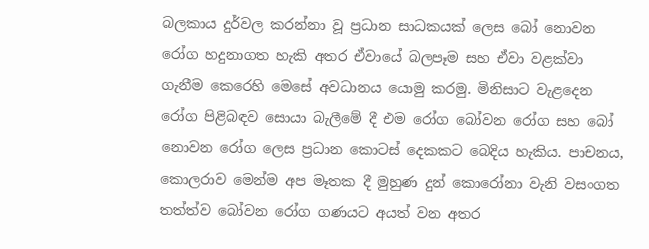බලකාය දුර්වල කරන්නා වූ ප්‍රධාන සාධකයක් ලෙස බෝ නොවන රෝග හදුනාගත හැකි අතර ඒවායේ බලපෑම සහ ඒවා වළක්වා ගැනීම කෙරෙහි මෙසේ අවධානය යොමු කරමු. මිනිසාට වැළදෙන රෝග පිළිබඳව සොයා බැලීමේ දී එම රෝග බෝවන රෝග සහ බෝ නොවන රෝග ලෙස ප්‍රධාන කොටස් දෙකකට බෙදිය හැකිය. පාචනය, කොලරාව මෙන්ම අප මෑතක දී මුහුණ දුන් කොරෝනා වැනි වසංගත තත්ත්ව බෝවන රෝග ගණයට අයත් වන අතර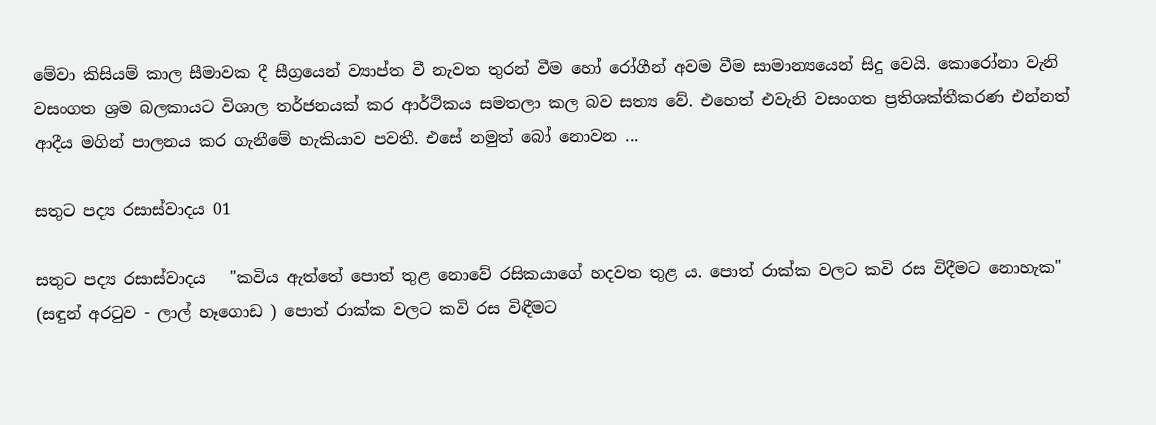මේවා කිසියම් කාල සීමාවක දී සීග්‍රයෙන් ව්‍යාප්ත වී නැවත තුරන් වීම හෝ රෝගීන් අවම වීම සාමාන්‍යයෙන් සිදු වෙයි. කොරෝනා වැනි වසංගත ශ්‍රම බලකායට විශාල තර්ජනයක් කර ආර්ථිකය සමතලා කල බව සත්‍ය වේ. එහෙත් එවැනි වසංගත ප්‍රතිශක්තීකරණ එන්නත් ආදීය මගින් පාලනය කර ගැනීමේ හැකියාව පවතී. එසේ නමුත් බෝ නොවන ...

සතුට පද්‍ය රසාස්වාදය 01

සතුට පද්‍ය රසාස්වාදය   "කවිය ඇත්තේ පොත් තුළ නොවේ රසිකයාගේ හදවත තුළ ය. පොත් රාක්ක වලට කවි රස විදීමට නොහැක"         (සඳුන් අරටුව - ලාල් හෑගොඩ ) පොත් රාක්ක වලට කවි රස විඳීමට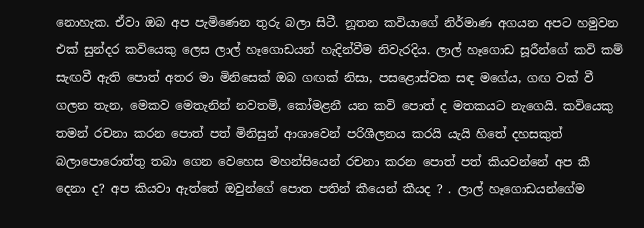නොහැක. ඒවා ඔබ අප පැමිණෙන තුරු බලා සිටී. නූතන කවියාගේ නිර්මාණ අගයන අපට හමුවන එක් සුන්දර කවියෙකු ලෙස ලාල් හෑගොඩයන් හැදින්වීම නිවැරදිය. ලාල් හෑගොඩ සූරීන්ගේ කවි කම් සැඟවී ඇති පොත් අතර මා මිනිසෙක් ඔබ ගඟක් නිසා, පසළොස්වක සඳ මගේය, ගඟ වක් වී ගලන තැන, මෙකව මෙතැනින් නවතමි, කෝමළනී යන කවි පොත් ද මතකයට නැගෙයි. කවියෙකු තමන් රචනා කරන පොත් පත් මිනිසුන් ආශාවෙන් පරිශීලනය කරයි යැයි හිතේ දහසකුත් බලාපොරොත්තු තබා ගෙන වෙහෙස මහන්සියෙන් රචනා කරන පොත් පත් කියවන්නේ අප කී දෙනා ද? අප කියවා ඇත්තේ ඔවුන්ගේ පොත පතින් කීයෙන් කීයද ? . ලාල් හෑගොඩයන්ගේම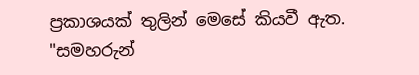ප්‍රකාශයක් තුලින් මෙසේ කියවී ඇත.  "සමහරුන්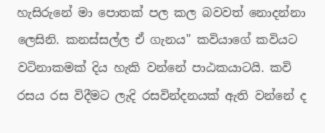හැසිරුනේ මා පොතක් පල කල බවවත් නොදන්නා ලෙසිනි. කනස්සල්ල ඒ ගැනය" කවියාගේ කවියට වටිනාකමක් දිය හැකි වන්නේ පාඨකයාටයි. කවි රසය රස විදීමට ලැදි රසවින්දනයක් ඇති වන්නේ ද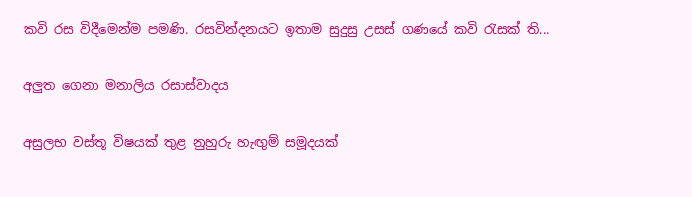කවි රස විදීමෙන්ම පමණි. රසවින්දනයට ඉතාම සුදුසු උසස් ගණයේ කවි රැසක් ති...

අලුත ගෙනා මනාලිය රසාස්වාදය

අසුලභ වස්තූ විෂයක් තුළ නුහුරු හැඟුම් සමූදයක්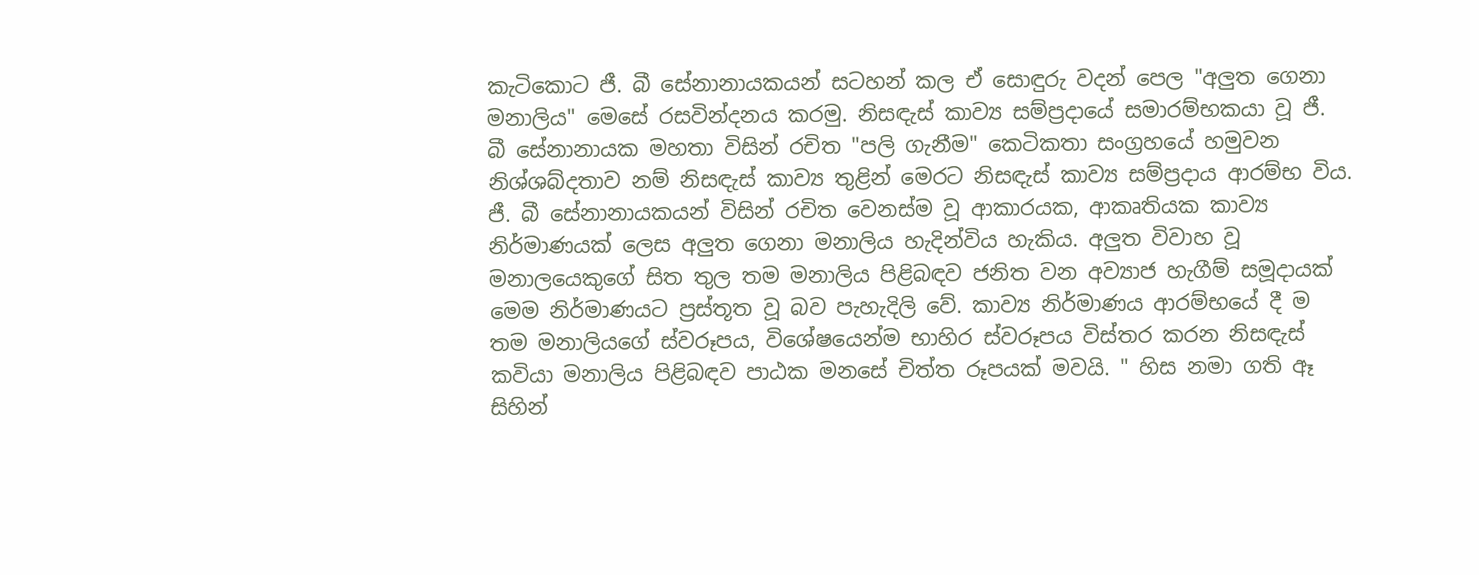කැටිකොට ජී. බී සේනානායකයන් සටහන් කල ඒ සොඳුරු වදන් පෙල "අලුත ගෙනා මනාලිය" මෙසේ රසවින්දනය කරමු. නිසඳැස් කාව්‍ය සම්ප්‍රදායේ සමාරම්භකයා වූ ජී. බී සේනානායක මහතා විසින් රචිත "පලි ගැනීම" කෙටිකතා සංග්‍රහයේ හමුවන නිශ්ශබ්දතාව නම් නිසඳැස් කාව්‍ය තුළින් මෙරට නිසඳැස් කාව්‍ය සම්ප්‍රදාය ආරම්භ විය. ජී. බී සේනානායකයන් විසින් රචිත වෙනස්ම වූ ආකාරයක, ආකෘතියක කාව්‍ය නිර්මාණයක් ලෙස අලුත ගෙනා මනාලිය හැදින්විය හැකිය. අලුත විවාහ වූ මනාලයෙකුගේ සිත තුල තම මනාලිය පිළිබඳව ජනිත වන අව්‍යාජ හැගීම් සමූදායක් මෙම නිර්මාණයට ප්‍රස්තූත වූ බව පැහැදිලි වේ. කාව්‍ය නිර්මාණය ආරම්භයේ දී ම තම මනාලියගේ ස්වරූපය, විශේෂයෙන්ම භාහිර ස්වරූපය විස්තර කරන නිසඳැස් කවියා මනාලිය පිළිබඳව පාඨක මනසේ චිත්ත රූපයක් මවයි. " හිස නමා ගති ඈ  සිහින්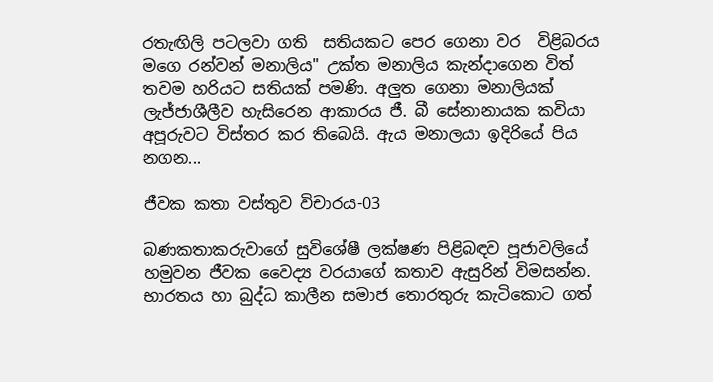රතැඟිලි පටලවා ගති  සතියකට පෙර ගෙනා වර  විළිබරය මගෙ රන්වන් මනාලිය" උක්ත මනාලිය කැන්දාගෙන විත් තවම හරියට සතියක් පමණි. අලුත ගෙනා මනාලියක් ලැජ්ජාශීලීව හැසිරෙන ආකාරය ජී. බී සේනානායක කවියා අපූරුවට විස්තර කර තිබෙයි. ඇය මනාලයා ඉදිරියේ පිය නගන...

ජීවක කතා වස්තුව විචාරය-03

බණකතාකරුවාගේ සුවිශේෂී ලක්ෂණ පිළිබඳව පූජාවලියේ හමුවන ජීවක වෛද්‍ය වරයාගේ කතාව ඇසුරින් විමසන්න. භාරතය හා බුද්ධ කාලීන සමාජ තොරතුරු කැටිකොට ගත්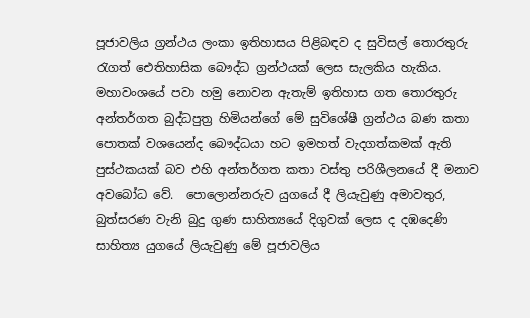පූජාවලිය ග්‍රන්ථය ලංකා ඉතිහාසය පිළිබඳව ද සුවිසල් තොරතුරු රැගත් ඓතිහාසික බෞද්ධ ග්‍රන්ථයක් ලෙස සැලකිය හැකිය. මහාවංශයේ පවා හමු නොවන ඇතැම් ඉතිහාස ගත තොරතුරු අන්තර්ගත බුද්ධපුත්‍ර හිමියන්ගේ මේ සුවිශේෂී ග්‍රන්ථය බණ කතා පොතක් වශයෙන්ද බෞද්ධයා හට ඉමහත් වැදගත්කමක් ඇති පුස්ථකයක් බව එහි අන්තර්ගත කතා වස්තු පරිශීලනයේ දී මනාව අවබෝධ වේ.  පොලොන්නරුව යුගයේ දී ලියැවුණු අමාවතුර, බුත්සරණ වැනි බුදු ගුණ සාහිත්‍යයේ දිගුවක් ලෙස ද දඹදෙණි සාහිත්‍ය යුගයේ ලියැවුණු මේ පූජාවලිය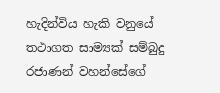හැදින්විය හැකි වනුයේ තථාගත සාම්‍යක් සම්බුදු රජාණන් වහන්සේගේ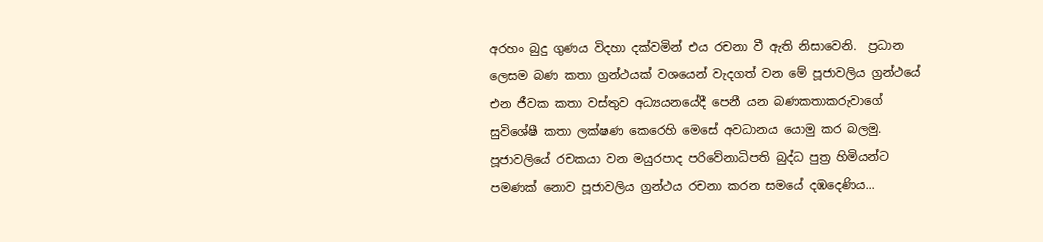අරහං බුදු ගුණය විදහා දක්වමින් එය රචනා වී ඇති නිසාවෙනි.  ප්‍රධාන ලෙසම බණ කතා ග්‍රන්ථයක් වශයෙන් වැදගත් වන මේ පූජාවලිය ග්‍රන්ථයේ එන ජීවක කතා වස්තුව අධ්‍යයනයේදී පෙනී යන බණකතාකරුවාගේ සුවිශේෂී කතා ලක්ෂණ කෙරෙහි මෙසේ අවධානය යොමු කර බලමු. පූජාවලියේ රචකයා වන මයුරපාද පරිවේනාධිපති බුද්ධ පුත්‍ර හිමියන්ට පමණක් නොව පූජාවලිය ග්‍රන්ථය රචනා කරන සමයේ දඹදෙණිය...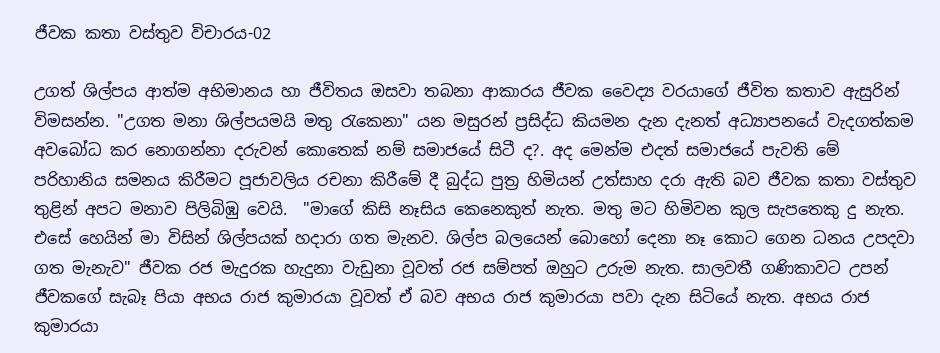ජීවක කතා වස්තුව විචාරය-02

උගත් ශිල්පය ආත්ම අභිමානය හා ජීවිතය ඔසවා තබනා ආකාරය ජීවක වෛද්‍ය වරයාගේ ජීවිත කතාව ඇසුරින් විමසන්න. "උගත මනා ශිල්පයමයි මතු රැකෙනා" යන මසුරන් ප්‍රසිද්ධ කියමන දැන දැනත් අධ්‍යාපනයේ වැදගත්කම අවබෝධ කර නොගන්නා දරුවන් කොතෙක් නම් සමාජයේ සිටී ද?. අද මෙන්ම එදත් සමාජයේ පැවති මේ පරිහානිය සමනය කිරීමට පූජාවලිය රචනා කිරීමේ දී බුද්ධ පුත්‍ර හිමියන් උත්සාහ දරා ඇති බව ජීවක කතා වස්තුව තුළින් අපට මනාව පිලිබිඹු වෙයි.  "මාගේ කිසි නෑසිය කෙනෙකුත් නැත. මතු මට හිමිවන කුල සැපතෙකු දු නැත. එසේ හෙයින් මා විසින් ශිල්පයක් හදාරා ගත මැනව. ශිල්ප බලයෙන් බොහෝ දෙනා නෑ කොට ගෙන ධනය උපදවා ගත මැනැව" ජීවක රජ මැදුරක හැදුනා වැඩුනා වූවත් රජ සම්පත් ඔහුට උරුම නැත. සාලවතී ගණිකාවට උපන් ජීවකගේ සැබෑ පියා අභය රාජ කුමාරයා වූවත් ඒ බව අභය රාජ කුමාරයා පවා දැන සිටියේ නැත. අභය රාජ කුමාරයා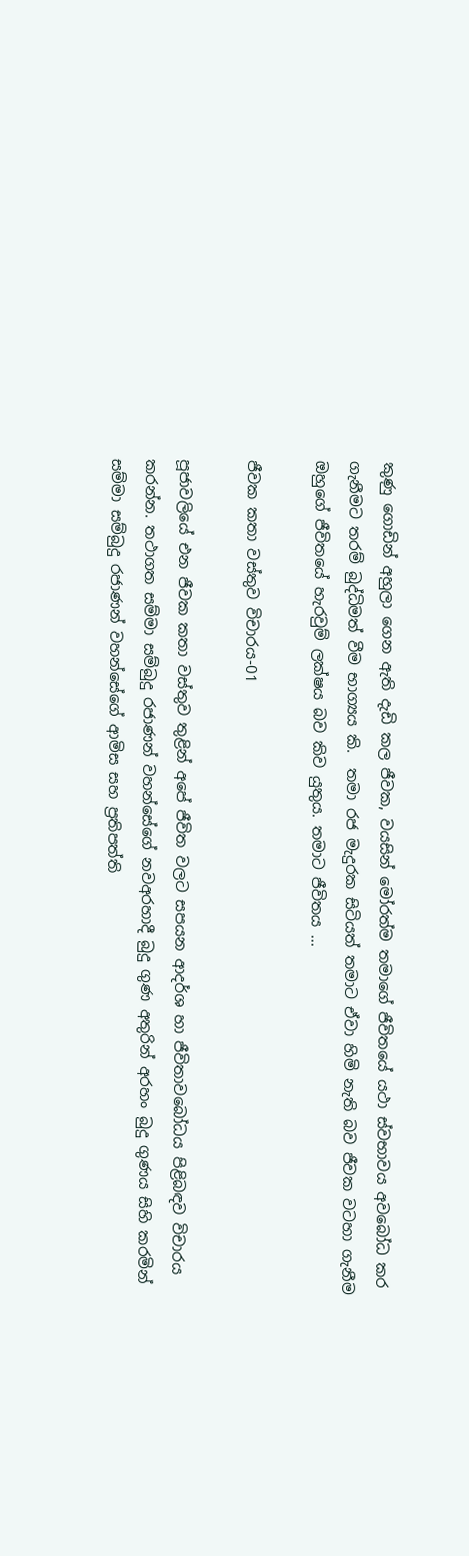කුණු ගොඩින් අහුලා ගෙන ඇති දැඩි කල ජීවක, වයසින් මෝරත්ම තමාගේ ජීවිතයේ යථා ස්වභාවය අවබෝධ කර ගැනීමට තරම් බුද්ධිමත් වීම භාග්‍යය කි.  තමා රජ මැදුරක සිටියත් තමාට ඒවා හිමි නැති බව ජීවක වටහා ගැනීම ඔහුගේ ජීවිතයේ හැරවුම් ලක්ෂය බව කිව යුතුය. තමාට ජීවිතය ...

ජීවක කතා වස්තුව විචාරය-01

පූජාවලියේ එන ජීවක කතා වස්තුව තුළින් අපේ ජීවිත වලට සපයන ආදර්ශ හා ජීවිතාවබෝධය පිළිබඳව විචාරය කරන්න. තථාගත සම්මා සම්බුදු රජාණන් වහන්සේගේ නවඅරහාදී බුදු ගුණ අතුරින් අරහං බුදු ගුණය සිහි කරමින් සම්මා සම්බුදු රජාණන් වහන්සේගේ ආමිස සහ ප්‍රතිපත්ති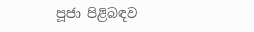පූජා පිළිබඳව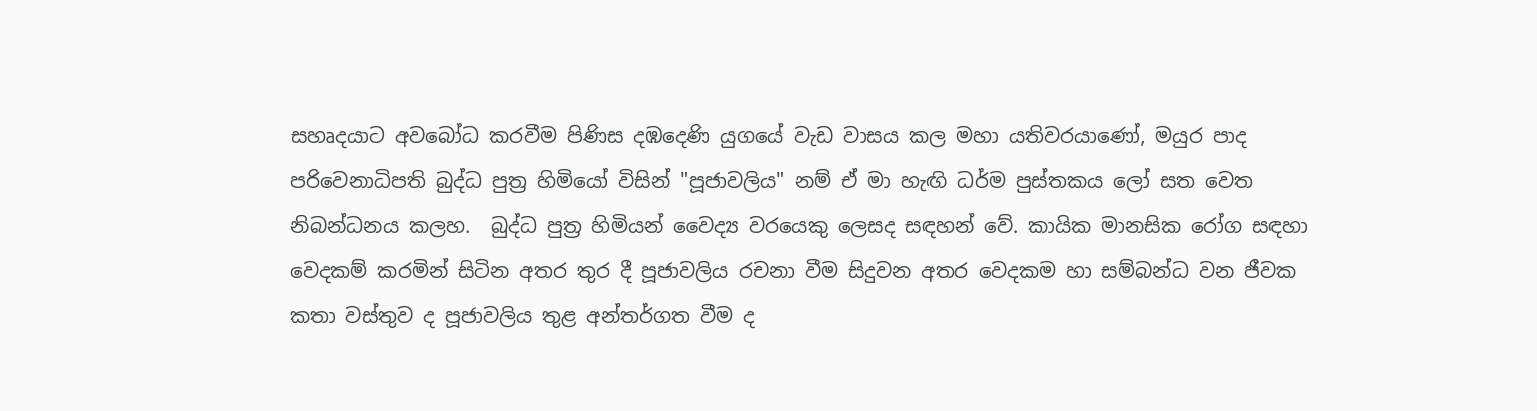සහෘදයාට අවබෝධ කරවීම පිණිස දඹදෙණි යුගයේ වැඩ වාසය කල මහා යතිවරයාණෝ, මයුර පාද පරිවෙනාධිපති බුද්ධ පුත්‍ර හිමියෝ විසින් "පූජාවලිය" නම් ඒ මා හැඟි ධර්ම පුස්තකය ලෝ සත වෙත නිබන්ධනය කලහ.  බුද්ධ පුත්‍ර හිමියන් වෛද්‍ය වරයෙකු ලෙසද සඳහන් වේ. කායික මානසික රෝග සඳහා වෙදකම් කරමින් සිටින අතර තුර දී පූජාවලිය රචනා වීම සිදුවන අතර වෙදකම හා සම්බන්ධ වන ජීවක කතා වස්තුව ද පූජාවලිය තුළ අන්තර්ගත වීම ද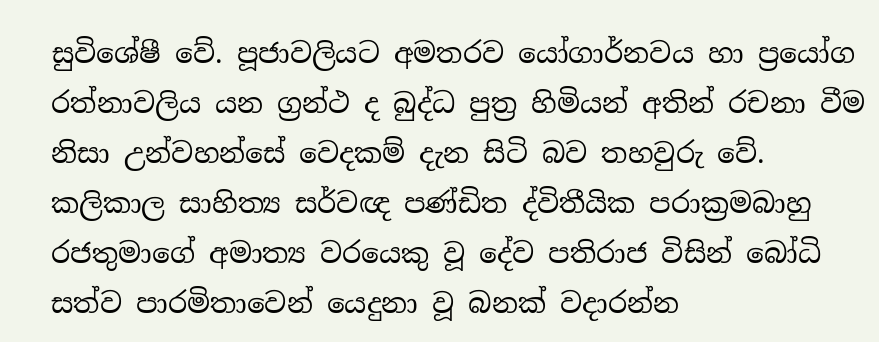සුවිශේෂී වේ. පූජාවලියට අමතරව යෝගාර්නවය හා ප්‍රයෝග රත්නාවලිය යන ග්‍රන්ථ ද බුද්ධ පුත්‍ර හිමියන් අතින් රචනා වීම නිසා උන්වහන්සේ වෙදකම් දැන සිටි බව තහවුරු වේ. කලිකාල සාහිත්‍ය සර්වඥ පණ්ඩිත ද්විතීයික පරාක්‍රමබාහු රජතුමාගේ අමාත්‍ය වරයෙකු වූ දේව පතිරාජ විසින් බෝධි සත්ව පාරමිතාවෙන් යෙදුනා වූ බනක් වදාරන්න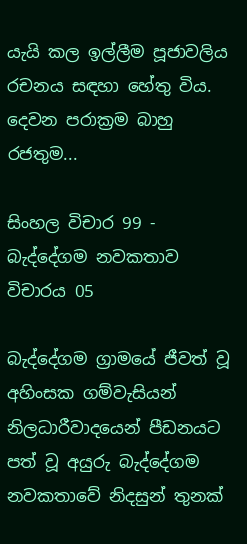යැයි කල ඉල්ලීම පූජාවලිය රචනය සඳහා හේතු විය. දෙවන පරාක්‍රම බාහු රජතුම...

සිංහල විචාර 99 - බැද්දේගම නවකතාව විචාරය 05

බැද්දේගම ග්‍රාමයේ ජීවත් වූ අහිංසක ගම්වැසියන් නිලධාරීවාදයෙන් පීඩනයට පත් වූ අයුරු බැද්දේගම නවකතාවේ නිදසුන් තුනක්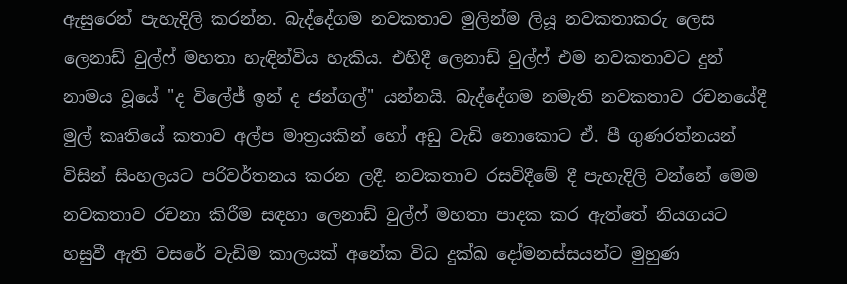ඇසුරෙන් පැහැදිලි කරන්න. බැද්දේගම නවකතාව මුලින්ම ලියූ නවකතාකරු ලෙස ලෙනාඩ් වුල්ෆ් මහතා හැඳින්විය හැකිය. එහිදී ලෙනාඩ් වුල්ෆ් එම නවකතාවට දුන් නාමය වූයේ "ද විලේජ් ඉන් ද ජන්ගල්" යන්නයි. බැද්දේගම නමැති නවකතාව රචනයේදී මුල් කෘතියේ කතාව අල්ප මාත්‍රයකින් හෝ අඩු වැඩි නොකොට ඒ. පී ගුණරත්නයන් විසින් සිංහලයට පරිවර්තනය කරන ලදී. නවකතාව රසවිදීමේ දී පැහැදිලි වන්නේ මෙම නවකතාව රචනා කිරීම සඳහා ලෙනාඩ් වුල්ෆ් මහතා පාදක කර ඇත්තේ නියගයට හසුවී ඇති වසරේ වැඩිම කාලයක් අනේක විධ දුක්ඛ දෝමනස්සයන්ට මුහුණ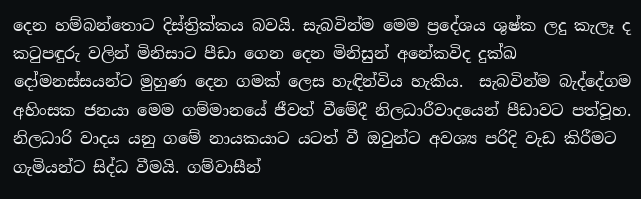දෙන හම්බන්තොට දිස්ත්‍රික්කය බවයි. සැබවින්ම මෙම ප්‍රදේශය ශුෂ්ක ලදු කැලෑ ද කටුපඳුරු වලින් මිනිසාට පීඩා ගෙන දෙන මිනිසුන් අනේකවිද දුක්ඛ දෝමනස්සයන්ට මුහුණ දෙන ගමක් ලෙස හැඳින්විය හැකිය.  සැබවින්ම බැද්දේගම අහිංසක ජනයා මෙම ගම්මානයේ ජීවත් වීමේදී නිලධාරීවාදයෙන් පීඩාවට පත්වූහ. නිලධාරි වාදය යනු ගමේ නායකයාට යටත් වී ඔවුන්ට අවශ්‍ය පරිදි වැඩ කිරීමට ගැමියන්ට සිද්ධ වීමයි. ගම්වාසීන්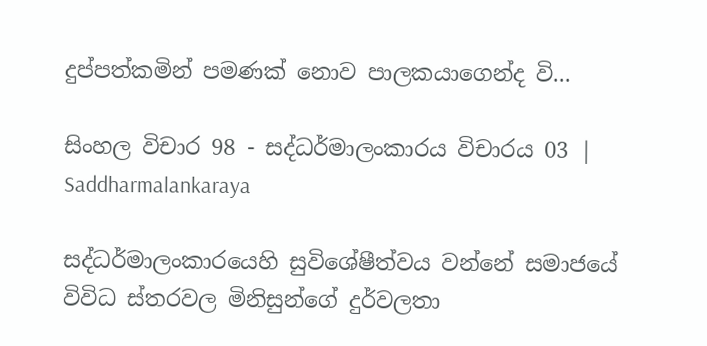දුප්පත්කමින් පමණක් නොව පාලකයාගෙන්ද වි...

සිංහල විචාර 98 - සද්ධර්මාලංකාරය විචාරය 03 | Saddharmalankaraya

සද්ධර්මාලංකාරයෙහි සුවිශේෂීත්වය වන්නේ සමාජයේ විවිධ ස්තරවල මිනිසුන්ගේ දුර්වලතා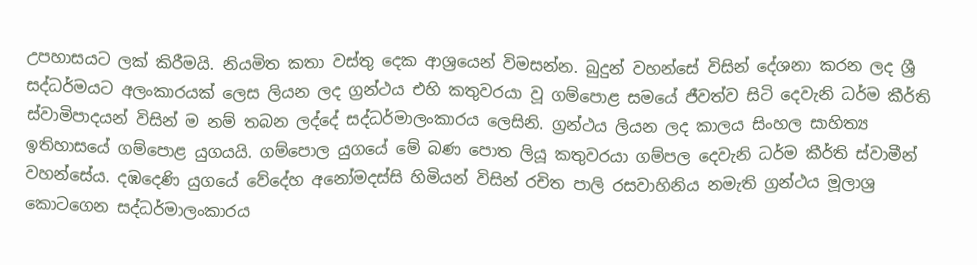උපහාසයට ලක් කිරීමයි. නියමිත කතා වස්තු දෙක ආශ්‍රයෙන් විමසන්න. බුදුන් වහන්සේ විසින් දේශනා කරන ලද ශ්‍රී සද්ධර්මයට අලංකාරයක් ලෙස ලියන ලද ග්‍රන්ථය එහි කතුවරයා වූ ගම්පොළ සමයේ ජීවත්ව සිටි දෙවැනි ධර්ම කීර්ති ස්වාමිපාදයන් විසින් ම නම් තබන ලද්දේ සද්ධර්මාලංකාරය ලෙසිනි. ග්‍රන්ථය ලියන ලද කාලය සිංහල සාහිත්‍ය ඉතිහාසයේ ගම්පොළ යුගයයි. ගම්පොල යුගයේ මේ බණ පොත ලියූ කතුවරයා ගම්පල දෙවැනි ධර්ම කීර්ති ස්වාමීන් වහන්සේය. දඹදෙණි යුගයේ වේදේහ අනෝමදස්සි හිමියන් විසින් රචිත පාලි රසවාහිනිය නමැති ග්‍රන්ථය මූලාශ්‍ර කොටගෙන සද්ධර්මාලංකාරය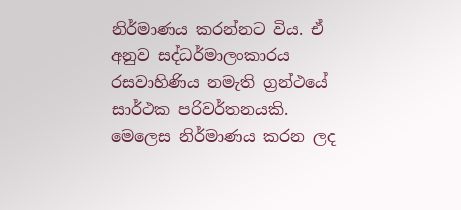නිර්මාණය කරන්නට විය. ඒ අනුව සද්ධර්මාලංකාරය රසවාහිණිය නමැති ග්‍රන්ථයේ සාර්ථක පරිවර්තනයකි. මෙලෙස නිර්මාණය කරන ලද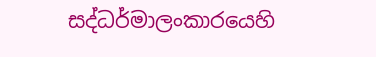සද්ධර්මාලංකාරයෙහි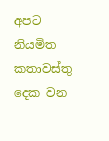අපට නියමිත කතාවස්තු දෙක වන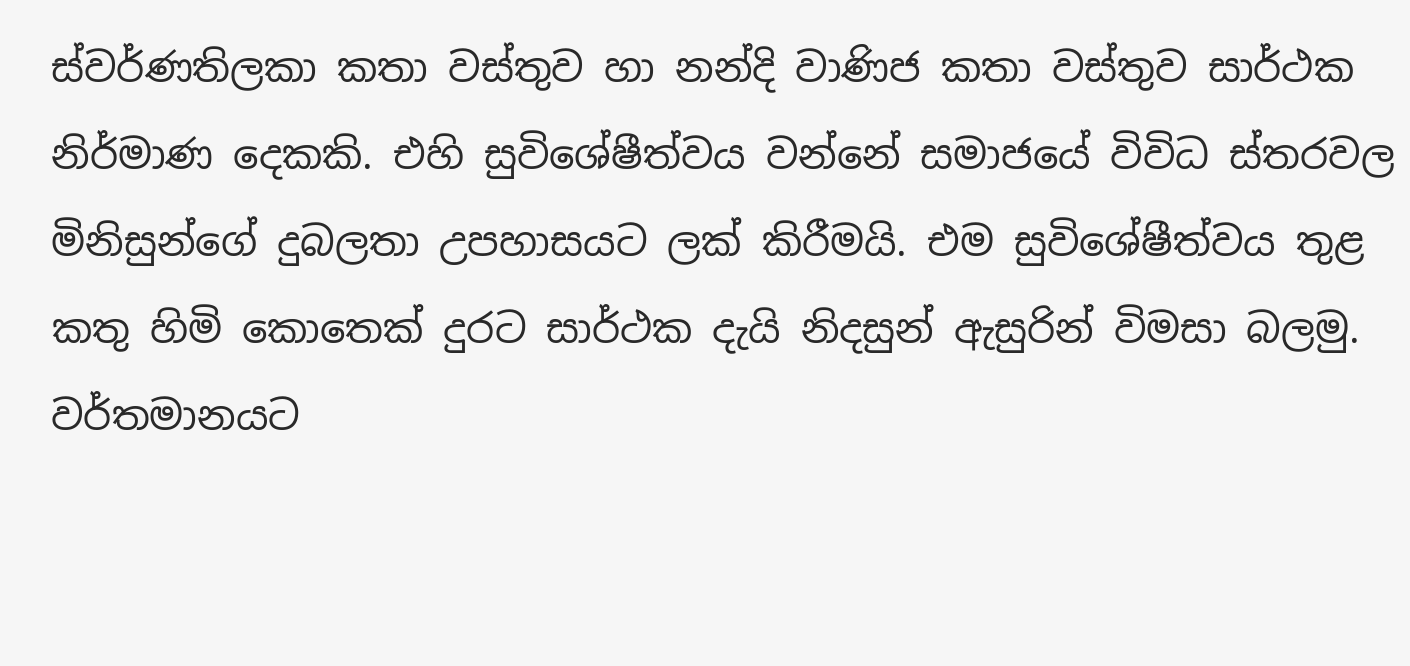ස්වර්ණතිලකා කතා වස්තුව හා නන්දි වාණිජ කතා වස්තුව සාර්ථක නිර්මාණ දෙකකි. එහි සුවිශේෂීත්වය වන්නේ සමාජයේ විවිධ ස්තරවල මිනිසුන්ගේ දුබලතා උපහාසයට ලක් කිරීමයි. එම සුවිශේෂීත්වය තුළ කතු හිමි කොතෙක් දුරට සාර්ථක දැයි නිදසුන් ඇසුරින් විමසා බලමු. වර්තමානයට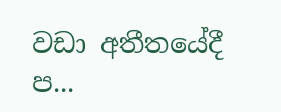වඩා අතීතයේදී ප...